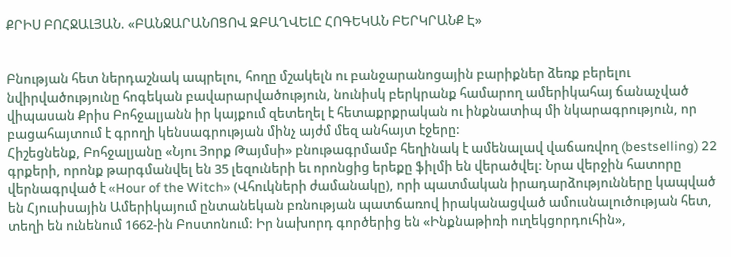ՔՐԻՍ ԲՈՀՋԱԼՅԱՆ. «ԲԱՆՋԱՐԱՆՈՑՈՎ ԶԲԱՂՎԵԼԸ ՀՈԳԵԿԱՆ ԲԵՐԿՐԱՆՔ Է»


Բնության հետ ներդաշնակ ապրելու, հողը մշակելն ու բանջարանոցային բարիքներ ձեռք բերելու նվիրվածությունը հոգեկան բավարարվածություն, նունիսկ բերկրանք համարող ամերիկահայ ճանաչված վիպասան Քրիս Բոհջալյանն իր կայքում զետեղել է հետաքրքրական ու ինքնատիպ մի նկարագրություն, որ բացահայտում է գրողի կենսագրության մինչ այժմ մեզ անհայտ էջերը:
Հիշեցնենք, Բոհջալյանը «Նյու Յորք Թայմսի» բնութագրմամբ հեղինակ է ամենալավ վաճառվող (bestselling) 22 գրքերի, որոնք թարգմանվել են 35 լեզուների եւ որոնցից երեքը ֆիլմի են վերածվել: Նրա վերջին հատորը վերնագրված է «Hour of the Witch» (Վհուկների ժամանակը), որի պատմական իրադարձությունները կապված են Հյուսիսային Ամերիկայում ընտանեկան բռնության պատճառով իրականացված ամուսնալուծության հետ, տեղի են ունենում 1662-ին Բոստոնում: Իր նախորդ գործերից են «Ինքնաթիռի ուղեկցորդուհին»,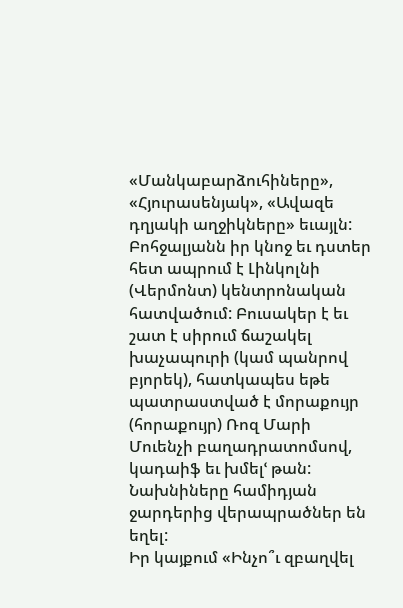«Մանկաբարձուհիները», «Հյուրասենյակ», «Ավազե դղյակի աղջիկները» եւայլն:
Բոհջալյանն իր կնոջ եւ դստեր հետ ապրում է Լինկոլնի (Վերմոնտ) կենտրոնական հատվածում: Բուսակեր է եւ շատ է սիրում ճաշակել խաչապուրի (կամ պանրով բյորեկ), հատկապես եթե պատրաստված է մորաքույր (հորաքույր) Ռոզ Մարի Մուենչի բաղադրատոմսով, կադաիֆ եւ խմելՙ թան: Նախնիները համիդյան ջարդերից վերապրածներ են եղել:
Իր կայքում «Ինչո՞ւ զբաղվել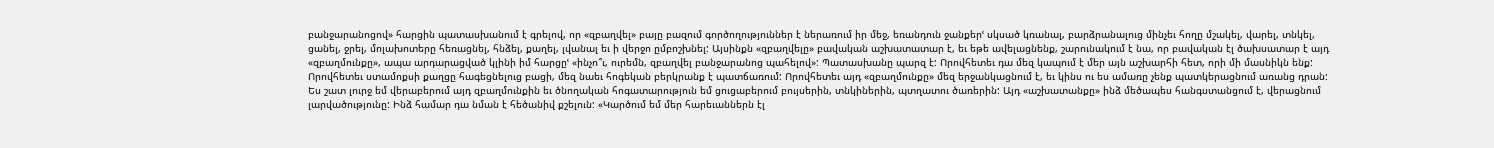բանջարանոցով» հարցին պատասխանում է գրելով, որ «զբաղվել» բայը բազում գործողություններ է ներառում իր մեջ, եռանդուն ջանքերՙ սկսած կռանալ, բարձրանալուց մինչեւ հողը մշակել, վարել, տնկել, ցանել, ջրել, մոլախոտերը հեռացնել, հնձել, քաղել, լվանալ եւ ի վերջո ըմբոշխնել: Այսինքն «զբաղվելը» բավական աշխատատար է, եւ եթե ավելացնենք, շարունակում է նա, որ բավական էլ ծախսատար է այդ «զբաղմունքը», ապա արդարացված կլինի իմ հարցըՙ «ինչո՞ւ, ուրեմն, զբաղվել բանջարանոց պահելով»: Պատասխանը պարզ է: Որովհետեւ դա մեզ կապում է մեր այն աշխարհի հետ, որի մի մասնիկն ենք: Որովհետեւ ստամոքսի քաղցը հագեցնելուց բացի, մեզ նաեւ հոգեկան բերկրանք է պատճառում: Որովհետեւ այդ «զբաղմունքը» մեզ երջանկացնում է, եւ կինս ու ես ամառը չենք պատկերացնում առանց դրան: Ես շատ լուրջ եմ վերաբերում այդ զբաղմունքին եւ ծնողական հոգատարություն եմ ցուցաբերում բույսերին, տնկիներին, պտղատու ծառերին: Այդ «աշխատանքը» ինձ մեծապես հանգստանցում է, վերացնում լարվածությունը: Ինձ համար դա նման է հեծանիվ քշելուն: «Կարծում եմ մեր հարեւաններն էլ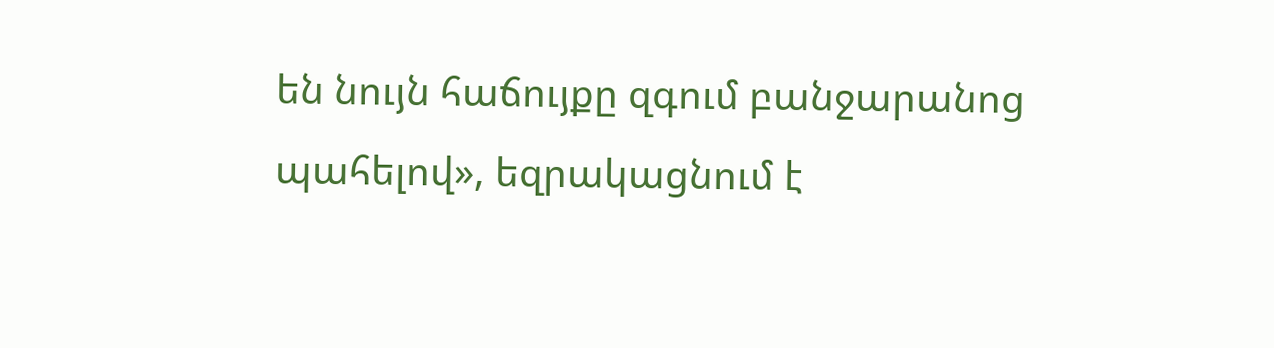են նույն հաճույքը զգում բանջարանոց պահելով», եզրակացնում է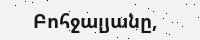Բոհջալյանը,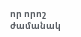որ որոշ ժամանակ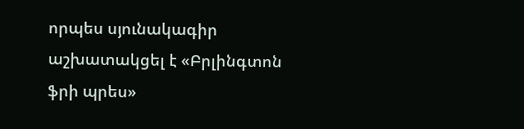որպես սյունակագիր աշխատակցել է «Բրլինգտոն ֆրի պրես»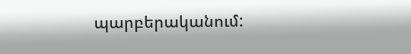պարբերականում: